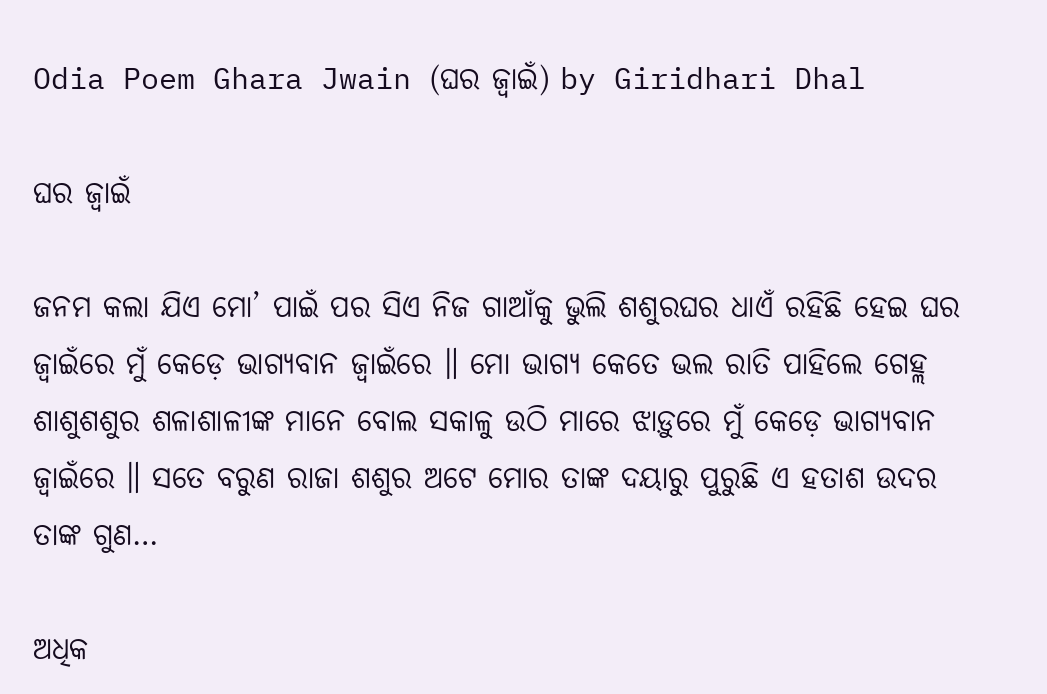Odia Poem Ghara Jwain (ଘର ଜ୍ୱାଇଁ) by Giridhari Dhal

ଘର ଜ୍ୱାଇଁ

ଜନମ କଲା ଯିଏ ମୋ’ ପାଇଁ ପର ସିଏ ନିଜ ଗାଆଁକୁ ଭୁଲି ଶଶୁରଘର ଧାଏଁ ରହିଛି ହେଇ ଘର ଜ୍ୱାଇଁରେ ମୁଁ କେଡ଼େ ଭାଗ୍ୟବାନ ଜ୍ୱାଇଁରେ ॥ ମୋ ଭାଗ୍ୟ କେତେ ଭଲ ରାତି ପାହିଲେ ଗେହ୍ଲ ଶାଶୁଶଶୁର ଶଳାଶାଳୀଙ୍କ ମାନେ ବୋଲ ସକାଳୁ ଉଠି ମାରେ ଝାଡ଼ୁରେ ମୁଁ କେଡ଼େ ଭାଗ୍ୟବାନ ଜ୍ୱାଇଁରେ ॥ ସତେ ବରୁଣ ରାଜା ଶଶୁର ଅଟେ ମୋର ତାଙ୍କ ଦୟାରୁ ପୁରୁଛି ଏ ହତାଶ ଉଦର ତାଙ୍କ ଗୁଣ…

ଅଧିକ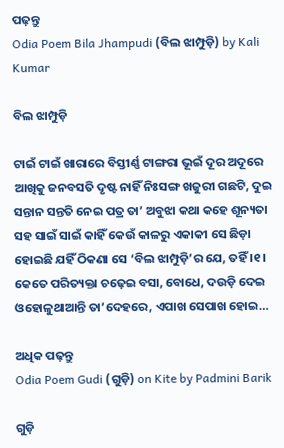ପଢ଼ନ୍ତୁ
Odia Poem Bila Jhampudi (ବିଲ ଝାମ୍ପୁଡ଼ି) by Kali Kumar

ବିଲ ଝାମ୍ପୁଡ଼ି

ଟାଇଁ ଟାଇଁ ଖାରାରେ ବିସ୍ତୀର୍ଣ୍ଣ ଟାଙ୍ଗରା ଭୂଇଁ ଦୂର ଅଦୂରେ ଆଖିକୁ ଜନବସତି ଦୃଷ୍ଟ ନାହିଁ ନିଃସଙ୍ଗ ଖଜୁରୀ ଗଛଟି, ଦୁଇ ସନ୍ତାନ ସନ୍ତତି ନେଇ ପତ୍ର ତା’ ଅବୁଝା କଥା କହେ ଶୂନ୍ୟତା ସହ ସାଇଁ ସାଇଁ କାହିଁ କେଉଁ କାଳରୁ ଏକାକୀ ସେ ଛିଡ଼ା ହୋଇଛି ଯହିଁ ଠିକଣା ସେ ‘ବିଲ ଝାମ୍ପୁଡ଼ି’ର ଯେ, ତହିଁ ।୧। କେତେ ପରିତ୍ୟକ୍ତା ଚଢ଼େଇ ବସା, ବୋଧେ, ଦଉଡ଼ି ଦେଇ ଓହୋଳୁଥାଆନ୍ତି ତା’ଦେହରେ, ଏପାଖ ସେପାଖ ହୋଇ…

ଅଧିକ ପଢ଼ନ୍ତୁ
Odia Poem Gudi (ଗୁଡ଼ି) on Kite by Padmini Barik

ଗୁଡ଼ି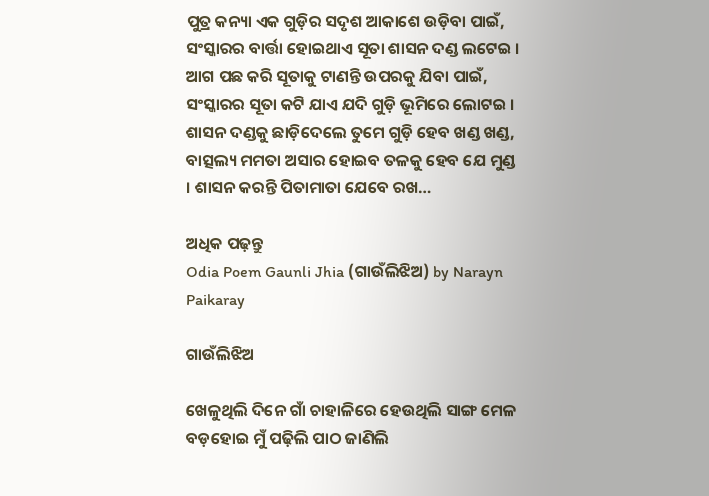ପୁତ୍ର କନ୍ୟା ଏକ ଗୁଡ଼ିର ସଦୃଶ ଆକାଶେ ଉଡ଼ିବା ପାଇଁ, ସଂସ୍କାରର ବାର୍ତ୍ତା ହୋଇଥାଏ ସୂତା ଶାସନ ଦଣ୍ଡ ଲଟେଇ । ଆଗ ପଛ କରି ସୂତାକୁ ଟାଣନ୍ତି ଉପରକୁ ଯିବା ପାଇଁ, ସଂସ୍କାରର ସୂତା କଟି ଯାଏ ଯଦି ଗୁଡ଼ି ଭୂମିରେ ଲୋଟଇ । ଶାସନ ଦଣ୍ଡକୁ ଛାଡ଼ିଦେଲେ ତୁମେ ଗୁଡ଼ି ହେବ ଖଣ୍ଡ ଖଣ୍ଡ, ବାତ୍ସଲ୍ୟ ମମତା ଅସାର ହୋଇବ ତଳକୁ ହେବ ଯେ ମୁଣ୍ଡ । ଶାସନ କରନ୍ତି ପିତାମାତା ଯେବେ ରଖ…

ଅଧିକ ପଢ଼ନ୍ତୁ
Odia Poem Gaunli Jhia (ଗାଉଁଲିଝିଅ) by Narayn Paikaray

ଗାଉଁଲିଝିଅ

ଖେଳୁଥିଲି ଦିନେ ଗାଁ ଚାହାଳିରେ ହେଉଥିଲି ସାଙ୍ଗ ମେଳ ବଡ଼ହୋଇ ମୁଁ ପଢ଼ିଲି ପାଠ ଜାଣିଲି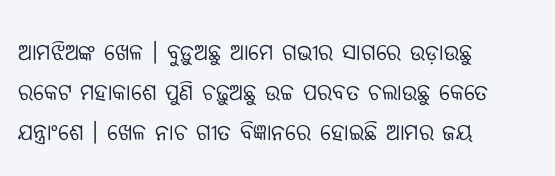ଆମଝିଅଙ୍କ ଖେଳ । ବୁଡ଼ୁଅଛୁ ଆମେ ଗଭୀର ସାଗରେ ଉଡ଼ାଉଛୁ ରକେଟ ମହାକାଶେ ପୁଣି ଚଢ଼ୁଅଛୁ ଉଚ୍ଚ ପରବତ ଚଲାଉଛୁ କେତେ ଯନ୍ତ୍ରାଂଶେ । ଖେଳ ନାଚ ଗୀତ ବିଜ୍ଞାନରେ ହୋଇଛି ଆମର ଜୟ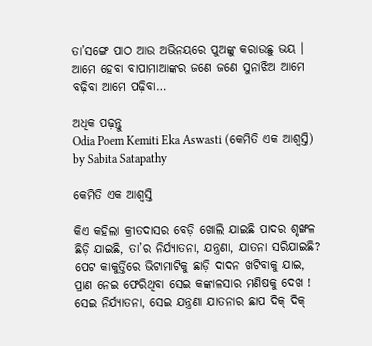ତା’ସଙ୍ଗେ ପାଠ ଆଉ ଅଭିନୟରେ ପୁଅଙ୍କୁ କରାଉଛୁ ଭୟ । ଆମେ ହେବା ବାପାମାଆଙ୍କର ଜଣେ ଜଣେ ସୁନାଝିଅ ଆମେ ବଢ଼ିବା ଆମେ ପଢ଼ିବା…

ଅଧିକ ପଢ଼ନ୍ତୁ
Odia Poem Kemiti Eka Aswasti (କେମିତି ଏକ ଆଶ୍ୱସ୍ତି) by Sabita Satapathy

କେମିତି ଏକ ଆଶ୍ଵସ୍ତି

କିଏ କହିଲା କ୍ରୀତଦାସର ବେଡ଼ି ଖୋଲି ଯାଇଛି ପାଦର ଶୃଙ୍ଖଳ ଛିଡ଼ି ଯାଇଛି, ତା’ର ନିର୍ଯ୍ୟାତନା, ଯନ୍ତ୍ରଣା, ଯାତନା ସରିଯାଇଛି? ପେଟ କାକୁର୍ତ୍ତିରେ ଭିଟାମାଟିକୁ ଛାଡ଼ି ଦାଦନ ଖଟିବାକୁ ଯାଇ, ପ୍ରାଣ ନେଇ ଫେରିଥିବା ସେଇ କଙ୍କାଳସାର ମଣିଷକୁ ଦେଖ ! ସେଇ ନିର୍ଯ୍ୟାତନା, ସେଇ ଯନ୍ତ୍ରଣା ଯାତନାର ଛାପ ଦିକ୍ ଦିକ୍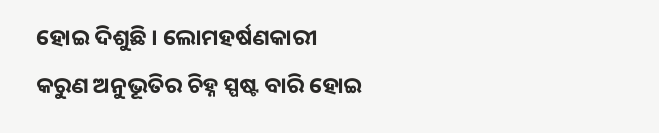ହୋଇ ଦିଶୁଛି । ଲୋମହର୍ଷଣକାରୀ କରୁଣ ଅନୁଭୂତିର ଚିହ୍ନ ସ୍ପଷ୍ଟ ବାରି ହୋଇ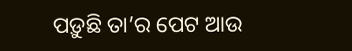ପଡ଼ୁଛି ତା’ର ପେଟ ଆଉ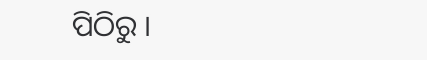ପିଠିରୁ ।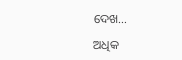ଦେଖ…

ଅଧିକ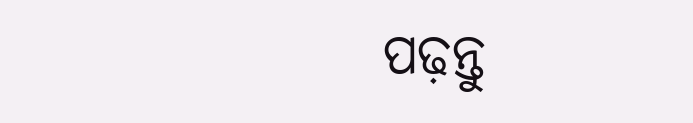ପଢ଼ନ୍ତୁ